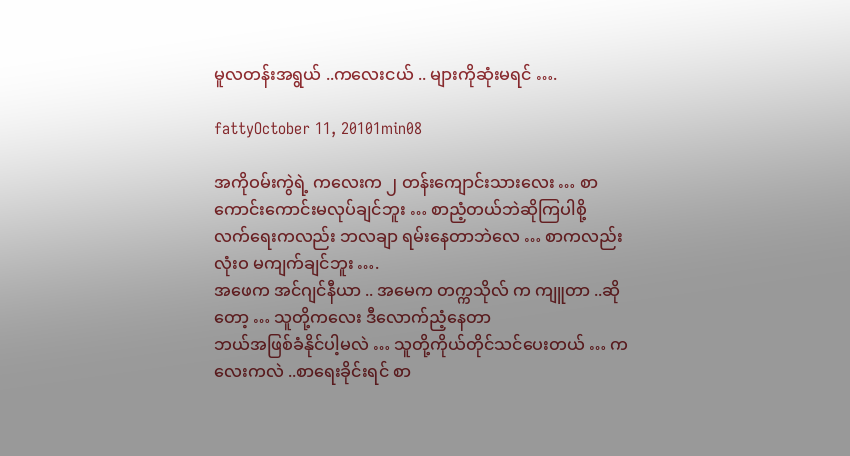မူလတန်းအရွယ် ..ကလေးငယ် .. များကိုဆုံးမရင် ….

fattyOctober 11, 20101min08

အကိုဝမ်းကွဲရဲ့ ကလေးက ၂ တန်းကျောင်းသားလေး … စာကောင်းကောင်းမလုပ်ချင်ဘူး … စာညံ့တယ်ဘဲဆိုကြပါစို့
လက်ရေးကလည်း ဘလချာ ရမ်းနေတာဘဲလေ … စာကလည်းလုံးဝ မကျက်ချင်ဘူး ….
အဖေက အင်ဂျင်နီယာ .. အမေက တက္ကသိုလ် က ကျူတာ ..ဆိုတော့ … သူတို့ကလေး ဒီလောက်ညံ့နေတာ
ဘယ်အဖြစ်ခံနိုင်ပါ့မလဲ … သူတို့ကိုယ်တိုင်သင်ပေးတယ် … ကလေးကလဲ ..စာရေးခိုင်းရင် စာ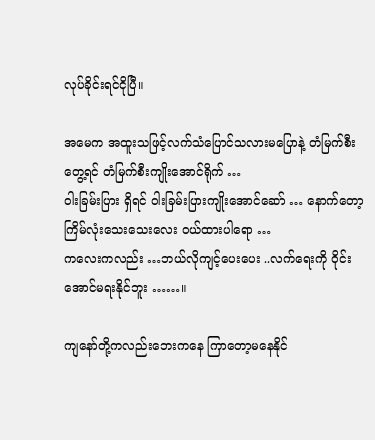လုပ်ခိုင်းရင်ငိုပြီ။

အမေက အထူးသဖြင့်လက်သံပြောင်သလားမပြောနဲ့ တံမြက်စီးတွေ့ရင် တံမြက်စီးကျိုးအောင်ရိုက် …
ဝါးခြမ်းပြား ရှိရင် ဝါးခြမ်းပြားကျိုးအောင်ဆော် … နောက်တော့ ကြိမ်လုံးသေးသေးလေး ဝယ်ထားပါရော …
ကလေးကလည်း …ဘယ်လိုကျင့်ပေးပေး ..လက်ရေးကို ဝိုင်းအောင်မရးနိုင်ဘူး ……။

ကျနော်တို့ကလည်းဘေးကနေ ကြာတော့မနေနိုင်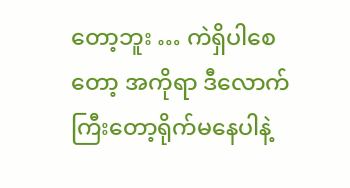တော့ဘူး … ကဲရှိပါစေတော့ အကိုရာ ဒီလောက်ကြီးတော့ရိုက်မနေပါနဲ့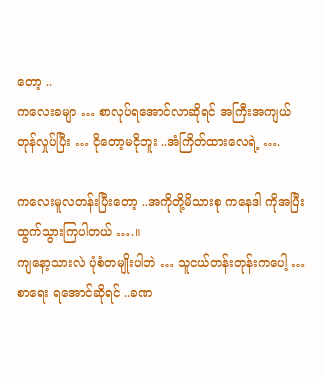တော့ ..
ကလေးခမျာ … စာလုပ်ရအောင်လာဆိုရင် အကြီးအကျယ်တုန်လှုပ်ပြီး … ငိုတော့မငိုဘူး ..အံကြိတ်ထားလေရဲ့ ….

ကလေးမူလတန်းပြီးတော့ ..အကိုတို့မိသားစု ကနေဒါ ကိုအပြီးထွက်သွားကြပါတယ် ….။
ကျနော့သားလဲ ပုံစံတမျိုးပါဘဲ … သူငယ်တန်းတုန်းကပေါ့ … စာရေး ရအောင်ဆိုရင် ..ခဏ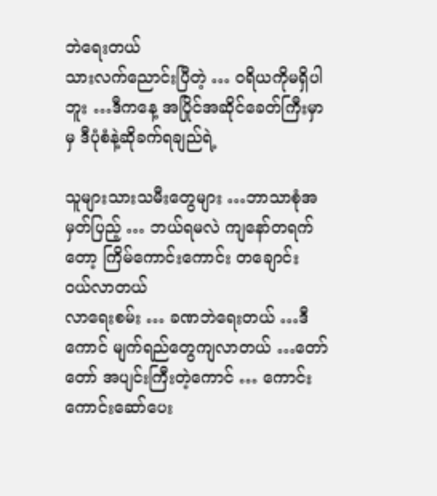ဘဲရေးတယ်
သားလက်ညောင်းပြီတဲ့ … ဝရိယကိုမရှိပါဘူး …ဒီကနေ့ အပြိုင်အဆိုင်ခေတ်ကြီးမှာမှ ဒီပုံစံနဲ့ဆိုခက်ရချည်ရဲ့

သူများသားသမီးတွေများ …ဘာသာစုံအမှတ်ပြည့် … ဘယ်ရမလဲ ကျနော်တရက်တော့ ကြိမ်ကောင်းကောင်း တချောင်း ဝယ်လာတယ်
လာရေးစမ်း … ခဏဘဲရေးတယ် …ဒီကောင် မျက်ရည်တွေကျလာတယ် …တော်တော် အပျင်းကြီးတဲ့ကောင် … ကောင်းကောင်းဆော်ပေး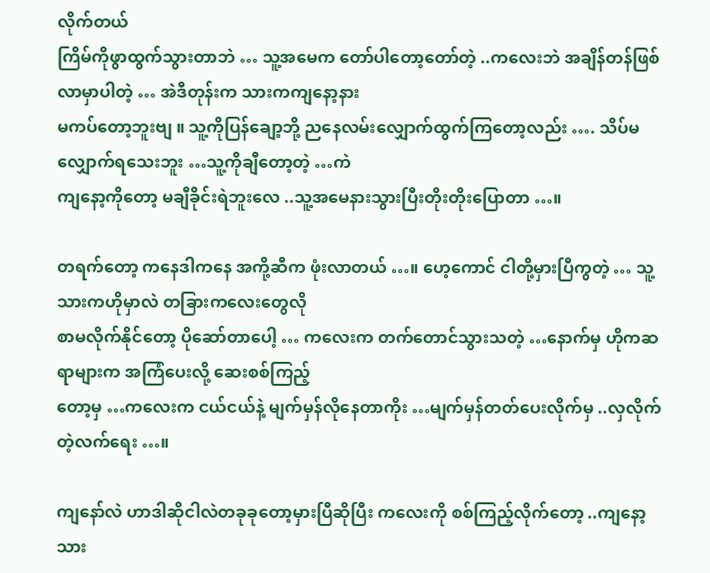လိုက်တယ်
ကြိမ်ကိုဖွာထွက်သွားတာဘဲ … သူ့အမေက တော်ပါတော့တော်တဲ့ ..ကလေးဘဲ အချိန်တန်ဖြစ်လာမှာပါတဲ့ … အဲဒီတုန်းက သားကကျနော့နား
မကပ်တော့ဘူးဗျ ။ သူ့ကိုပြန်ချော့ဘို့ ညနေလမ်းလျှောက်ထွက်ကြတော့လည်း …. သိပ်မလျှောက်ရသေးဘူး …သူ့ကိုချီတော့တဲ့ …ကဲ
ကျနော့ကိုတော့ မချီခိုင်းရဲဘူးလေ ..သူ့အမေနားသွားပြီးတိုးတိုးပြောတာ …။

တရက်တော့ ကနေဒါကနေ အကို့ဆီက ဖုံးလာတယ် …။ ဟေ့ကောင် ငါတို့မှားပြီကွတဲ့ … သူ့သားကဟိုမှာလဲ တခြားကလေးတွေလို
စာမလိုက်နိုင်တော့ ပိုဆော်တာပေါ့ … ကလေးက တက်တောင်သွားသတဲ့ …နောက်မှ ဟိုကဆရာများက အကြံပေးလို့ ဆေးစစ်ကြည့်
တော့မှ …ကလေးက ငယ်ငယ်နဲ့ မျက်မှန်လိုနေတာကိုး …မျက်မှန်တတ်ပေးလိုက်မှ ..လှလိုက်တဲ့လက်ရေး …။

ကျနော်လဲ ဟာဒါဆိုငါလဲတခုခုတော့မှားပြီဆိုပြီး ကလေးကို စစ်ကြည့်လိုက်တော့ ..ကျနော့သား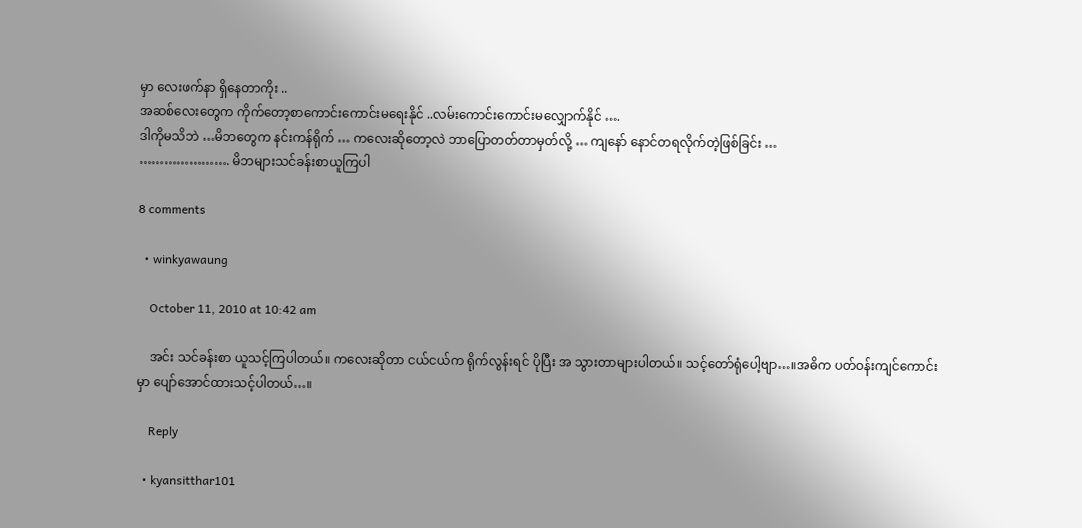မှာ လေးဖက်နာ ရှိနေတာကိုး ..
အဆစ်လေးတွေက ကိုက်တော့စာကောင်းကောင်းမရေးနိုင် ..လမ်းကောင်းကောင်းမလျှောက်နိုင် ….
ဒါကိုမသိဘဲ …မိဘတွေက နင်းကန်ရိုက် … ကလေးဆိုတော့လဲ ဘာပြောတတ်တာမှတ်လို့ … ကျနော် နောင်တရလိုက်တဲ့ဖြစ်ခြင်း …
…………………. မိဘများသင်ခန်းစာယူကြပါ

8 comments

  • winkyawaung

    October 11, 2010 at 10:42 am

    အင်း သင်ခန်းစာ ယူသင့်ကြပါတယ်။ ကလေးဆိုတာ ငယ်ငယ်က ရိုက်လွန်းရင် ပိုပြီး အ သွားတာများပါတယ်။ သင့်တော်ရုံပေါ့ဗျာ…။အဓိက ပတ်ဝန်းကျင်ကောင်းမှာ ပျော်အောင်ထားသင့်ပါတယ်…။

    Reply

  • kyansitthar101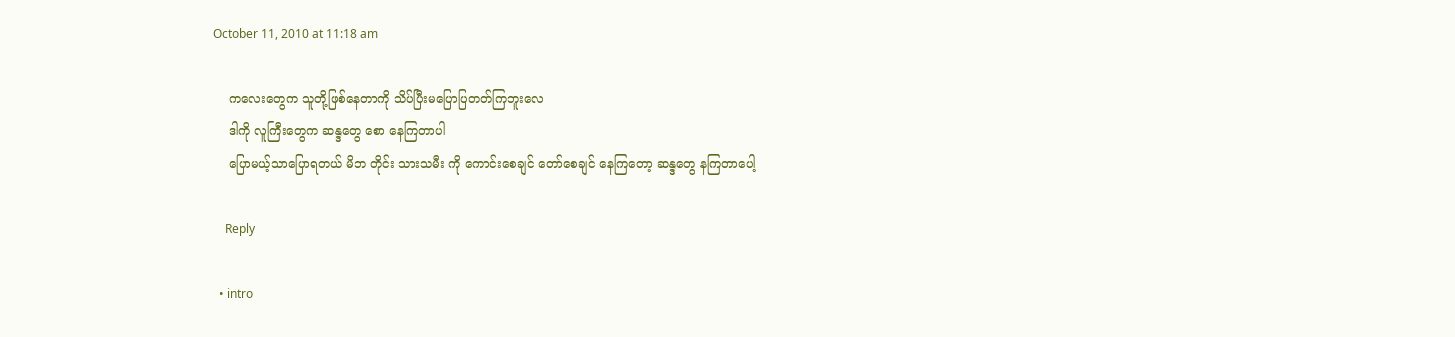October 11, 2010 at 11:18 am

    ကလေးတွေက သူတို့ဖြစ်နေတာကို သိပ်ပြီးမပြောပြတတ်ကြဘူးလေ
    ဒါကို လူကြီးတွေက ဆန္ဒတွေ စော နေကြတာပါ
    ပြောမယ့်သာပြောရတယ် မိဘ တိုင်း သားသမီး ကို ကောင်းစေချင် တော်စေချင် နေကြတော့ ဆန္ဒတွေ နကြတာပေါ့

    Reply

  • intro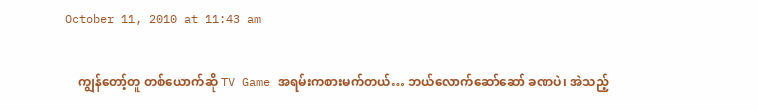October 11, 2010 at 11:43 am

    ကျွန်တော့်တူ တစ်ယောက်ဆို TV Game အရမ်းကစားမက်တယ်… ဘယ်လောက်ဆော်ဆော် ခဏပဲ၊ အဲသည့်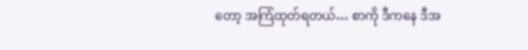တော့ အကြံထုတ်ရတယ်… စာကို ဒီကနေ ဒီအ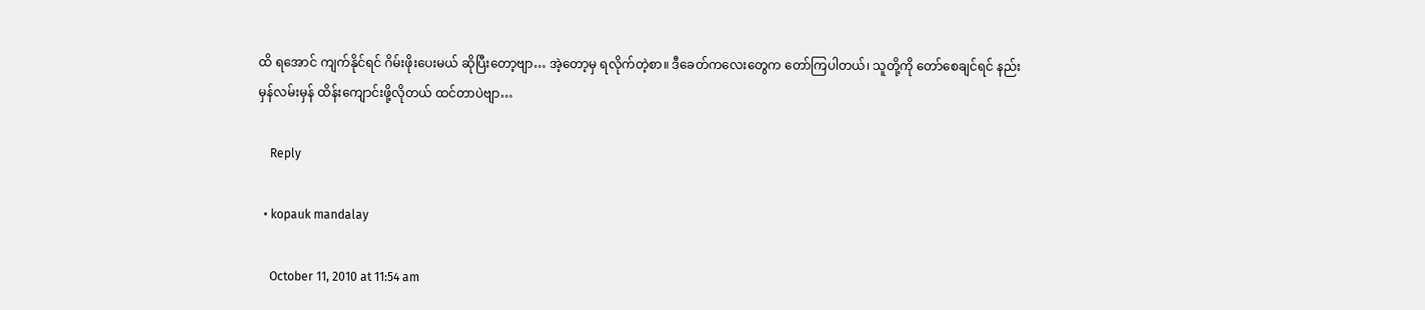ထိ ရအောင် ကျက်နိုင်ရင် ဂိမ်းဖိုးပေးမယ် ဆိုပြီးတော့ဗျာ… အဲ့တော့မှ ရလိုက်တဲ့စာ။ ဒီခေတ်ကလေးတွေက တော်ကြပါတယ်၊ သူတို့ကို တော်စေချင်ရင် နည်းမှန်လမ်းမှန် ထိန်းကျောင်းဖို့လိုတယ် ထင်တာပဲဗျာ…

    Reply

  • kopauk mandalay

    October 11, 2010 at 11:54 am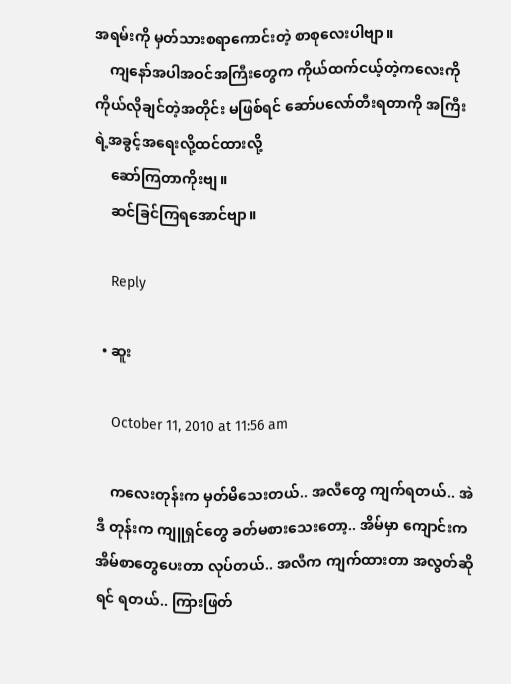အရမ်းကို မှတ်သားစရာကောင်းတဲ့ စာစုလေးပါဗျာ။
    ကျနော်အပါအဝင်အကြီးတွေက ကိုယ်ထက်ငယ့်တဲ့ကလေးကို ကိုယ်လိုချင်တဲ့အတိုင်း မဖြစ်ရင် ဆော်ပလော်တီးရတာကို အကြီးရဲ့အခွင့်အရေးလို့ထင်ထားလို့
    ဆော်ကြတာကိုးဗျ။
    ဆင်ခြင်ကြရအောင်ဗျာ။

    Reply

  • ဆူး

    October 11, 2010 at 11:56 am

    ကလေးတုန်းက မှတ်မိသေးတယ်.. အလီတွေ ကျက်ရတယ်.. အဲဒီ တုန်းက ကျူရှင်တွေ ခတ်မစားသေးတော့.. အိမ်မှာ ကျောင်းက အိမ်စာတွေပေးတာ လုပ်တယ်.. အလီက ကျက်ထားတာ အလွတ်ဆိုရင် ရတယ်.. ကြားဖြတ်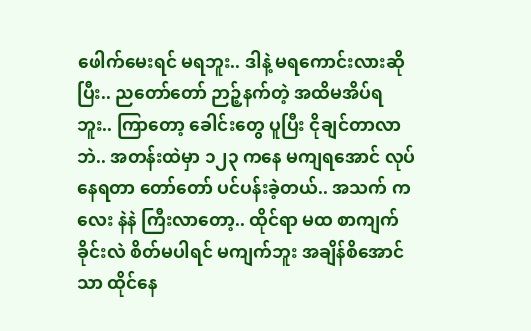ဖေါက်မေးရင် မရဘူး.. ဒါနဲ့ မရကောင်းလားဆိုပြီး.. ညတော်တော် ဉာဉ့်နက်တဲ့ အထိမအိပ်ရဘူး.. ကြာတော့ ခေါင်းတွေ ပူပြီး ငိုချင်တာလာဘဲ.. အတန်းထဲမှာ ၁၂၃ ကနေ မကျရအောင် လုပ်နေရတာ တော်တော် ပင်ပန်းခဲ့တယ်.. အသက် ကလေး နဲနဲ ကြီးလာတော့.. ထိုင်ရာ မထ စာကျက်ခိုင်းလဲ စိတ်မပါရင် မကျက်ဘူး အချိန်စိအောင်သာ ထိုင်နေ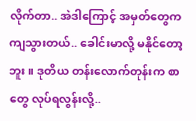လိုက်တာ.. အဲဒါကြောင့် အမှတ်တွေက ကျသွားတယ်.. ခေါင်းမာလို့ မနိုင်တော့ဘူး။ ဒုတိယ တန်းလောက်တုန်းက စာတွေ လုပ်ရလွန်းလို့..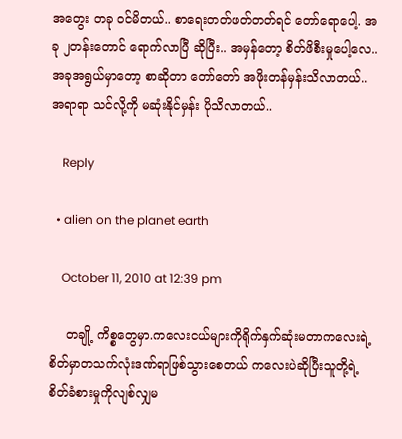အတွေး တခု ဝင်မိတယ်.. စာရေးတတ်ဖတ်တတ်ရင် တော်ရောပေါ့. အခု ၂တန်းတောင် ရောက်လာပြီ ဆိုပြီး.. အမှန်တော့ စိတ်ဖိစီးမှုပေါ့လေ.. အခုအရွယ်မှာတော့ စာဆိုတာ တော်တော် အဖိုးတန်မှန်းသိလာတယ်.. အရာရာ သင်လို့ကို မဆုံးနိုင်မှန်း ပိုသိလာတယ်..

    Reply

  • alien on the planet earth

    October 11, 2010 at 12:39 pm

    တချို့ ကိစ္စတွေမှာ.ကလေးငယ်များကိုရိုက်နှက်ဆုံးမတာကလေးရဲ့စိတ်မှာတသက်လုံးဒဏ်ရာဖြစ်သွားစေတယ် ကလေးပဲဆိုပြီးသူတို့ရဲ့စိတ်ခံစားမှုကိုလျစ်လျှမ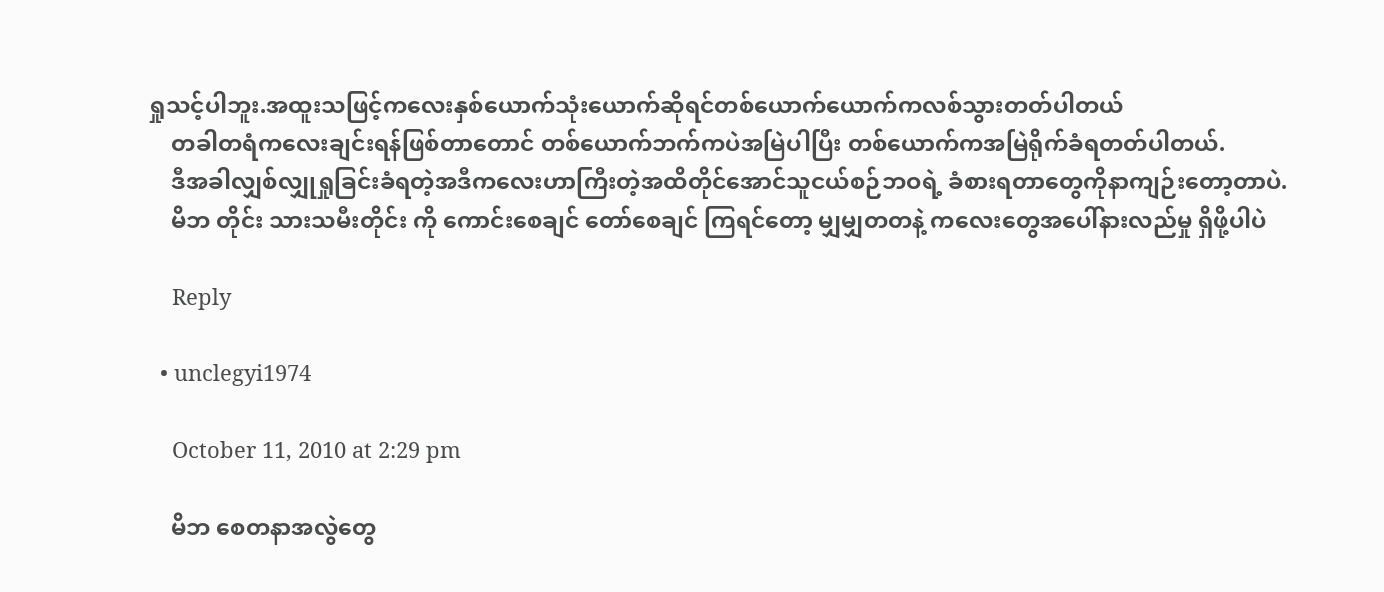ရှုသင့်ပါဘူး.အထူးသဖြင့်ကလေးနှစ်ယောက်သုံးယောက်ဆိုရင်တစ်ယောက်ယောက်ကလစ်သွားတတ်ပါတယ်
    တခါတရံကလေးချင်းရန်ဖြစ်တာတောင် တစ်ယောက်ဘက်ကပဲအမြဲပါပြီး တစ်ယောက်ကအမြဲရိုက်ခံရတတ်ပါတယ်.
    ဒီအခါလျှစ်လျှုရှုခြင်းခံရတဲ့အဒီကလေးဟာကြီးတဲ့အထိတိုင်အောင်သူငယ်စဉ်ဘဝရဲ့ ခံစားရတာတွေကိုနာကျဉ်းတော့တာပဲ.
    မိဘ တိုင်း သားသမီးတိုင်း ကို ကောင်းစေချင် တော်စေချင် ကြရင်တော့ မျှမျှတတနဲ့ ကလေးတွေအပေါ်နားလည်မှု ရှိဖို့ပါပဲ

    Reply

  • unclegyi1974

    October 11, 2010 at 2:29 pm

    မိဘ စေတနာအလွဲတွေ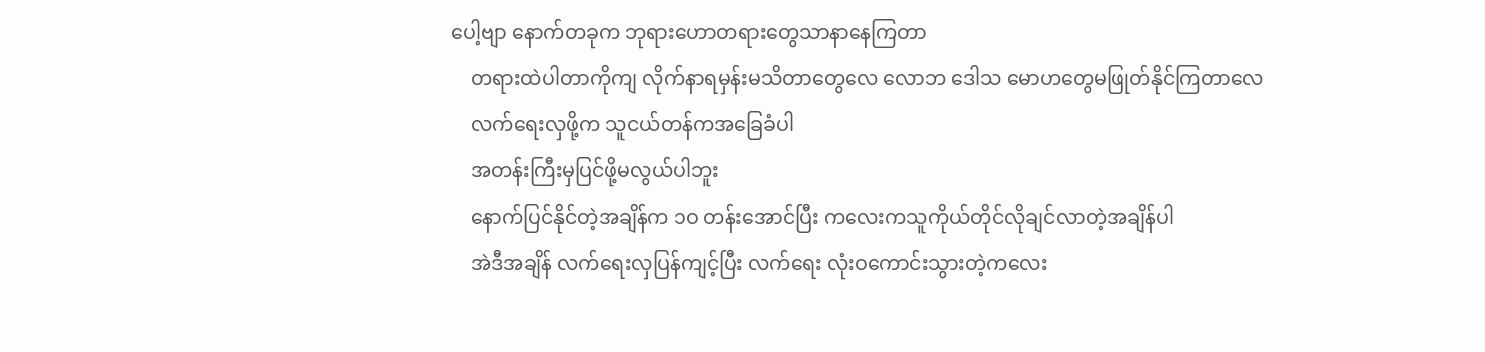ပေါ့ဗျာ နောက်တခုက ဘုရားဟောတရားတွေသာနာနေကြတာ
    တရားထဲပါတာကိုကျ လိုက်နာရမှန်းမသိတာတွေလေ လောဘ ဒေါသ မောဟတွေမဖြုတ်နိုင်ကြတာလေ
    လက်ရေးလှဖို့က သူငယ်တန်ကအခြေခံပါ
    အတန်းကြီးမှပြင်ဖို့မလွယ်ပါဘူး
    နောက်ပြင်နိုင်တဲ့အချိန်က ၁ဝ တန်းအောင်ပြီး ကလေးကသူကိုယ်တိုင်လိုချင်လာတဲ့အချိန်ပါ
    အဲဒီအချိန် လက်ရေးလှပြန်ကျင့်ပြီး လက်ရေး လုံးဝကောင်းသွားတဲ့ကလေး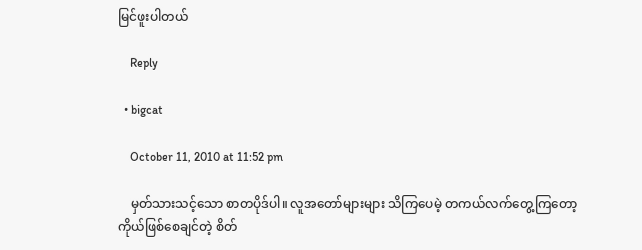မြင်ဖူးပါတယ်

    Reply

  • bigcat

    October 11, 2010 at 11:52 pm

    မှတ်သားသင့်သော စာတပိုဒ်ပါ။ လူအတော်များများ သိကြပေမဲ့ တကယ်လက်တွေ့ကြတော့ ကိုယ်ဖြစ်စေချင်တဲ့ စိတ်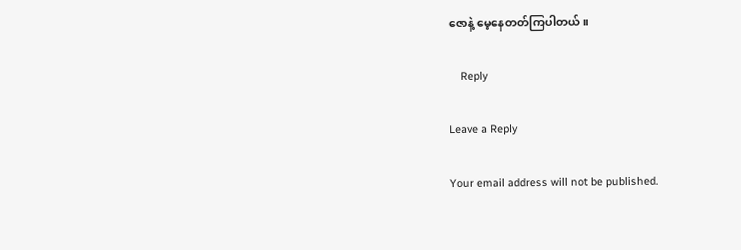ဇောနဲ့ မေ့နေတတ်ကြပါတယ်။

    Reply

Leave a Reply

Your email address will not be published.